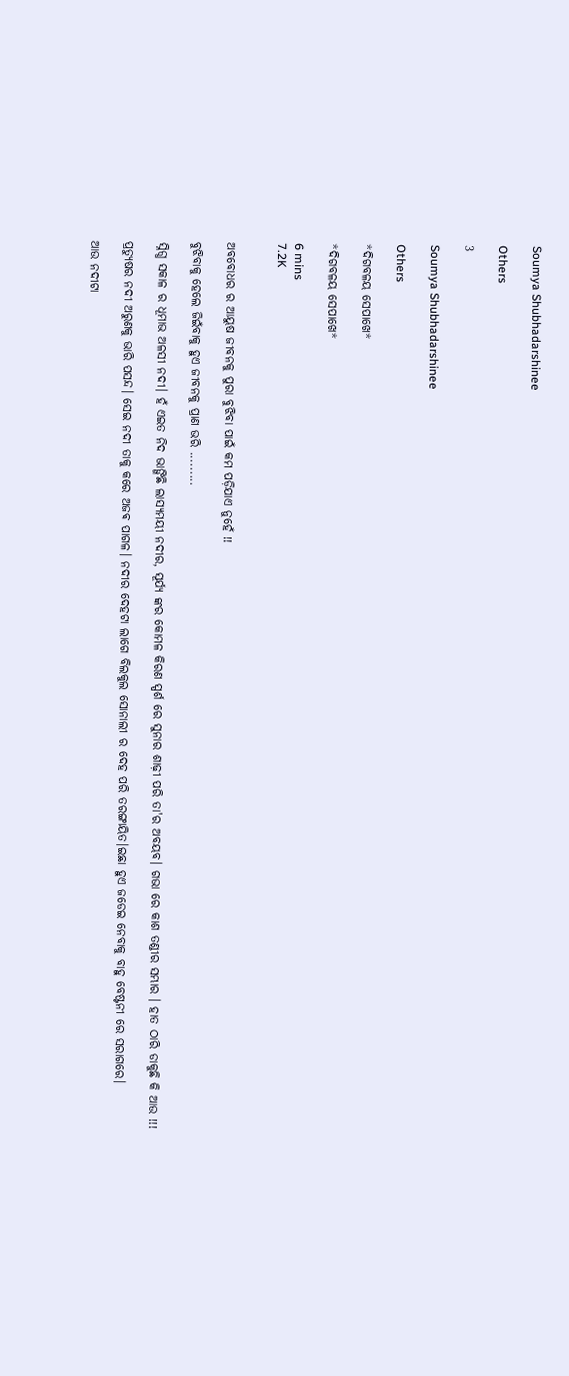Soumya Shubhadarshinee

Others

3

Soumya Shubhadarshinee

Others

*ଦିଗବଳୟ ସେପାଖେ*

*ଦିଗବଳୟ ସେପାଖେ*

6 mins
7.2K


ଅବବୋଧର ର ଆୟୁଷ ଜୀବନକୁ ପୁରା ବୁଝିବା ପାଇଁ କମ ପଡ଼ିଯାଏ ନୁହେଁ !!

ବୁଝିବାକୁ ହେଲେ ଜିଇଁବାକୁ ହୁଏ ଜୀବନକୁ ପ୍ରାଣ ଭରି .........

ସ୍ନିଗ୍ଧ ସକାଳ ର ଧୂମାଭ ଅଳସୀ ନଦୀ। ହଁ ଏଇତ ନିଦ ଭାଙ୍ଗିଛି ଲାସ୍ୟମୟୀ ନଦୀର, ସୂର୍ଯ୍ୟ ଙ୍କର କୋମଳ କିରଣ ସ୍ପର୍ଶ ରେ ସୁନାର ଶାଢ଼ୀ ପରି ତା'ର ଅବୟବ। ଗଭା ରେ କାଶ ତଣ୍ଡୀର ସମ୍ଭାର । ହାତ ଠାରି ଡାକୁଛି କି ଆଉ !!!

ପ୍ରତ୍ୟୁଷର ନଦୀ ଅରୁଣକୁ ଭାରି ପସନ୍ଦ। ସେଇ ନଦୀ ତାକୁ କରେ ଅଜଵ ପାଗଳ। ନଦୀର ଦେହଟା ଲାଗେ ବିଲକୁଲ ସୋନାଲୀ ର ଦେହ ପରି ତରଙ୍ଗାୟିତ।ଇଛା ହୁଏ ଜଡେଇ ନେବାକୁ ବାହୁ ବେଷ୍ଟନୀ ରେ ସରାଗରେ।

ଆଉ ନଦୀଟା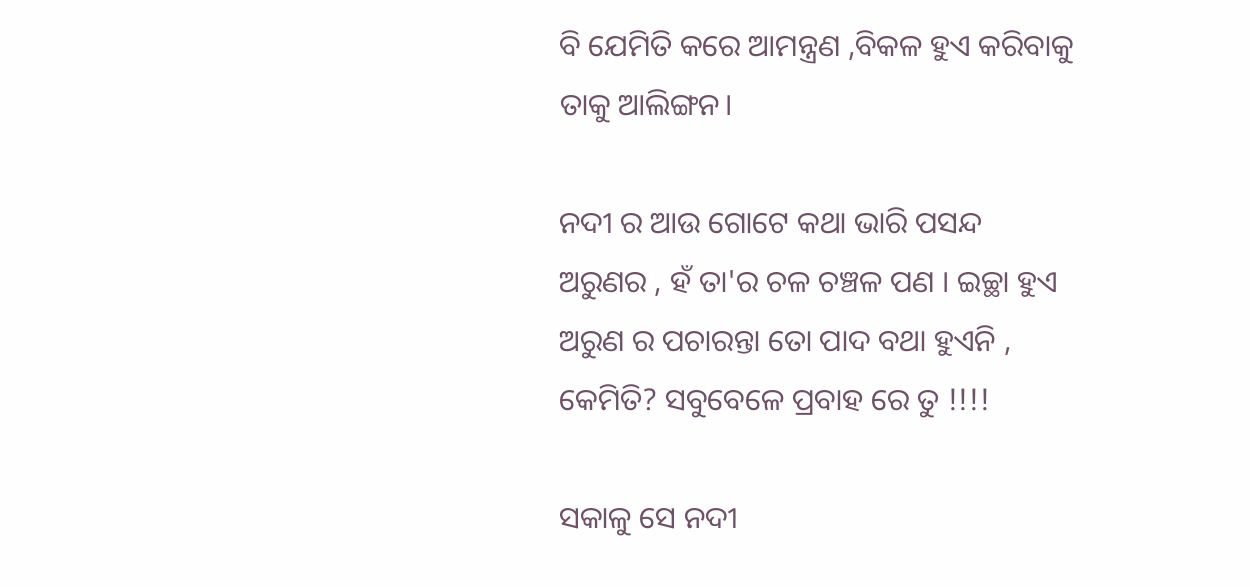ବି ଯେମିତି କରେ ଆମନ୍ତ୍ରଣ ,ବିକଳ ହୁଏ କରିବାକୁ ତାକୁ ଆଲିଙ୍ଗନ।

ନଦୀ ର ଆଉ ଗୋଟେ କଥା ଭାରି ପସନ୍ଦ ଅରୁଣର , ହଁ ତା'ର ଚଳ ଚଞ୍ଚଳ ପଣ । ଇଚ୍ଛା ହୁଏ ଅରୁଣ ର ପଚାରନ୍ତା ତୋ ପାଦ ବଥା ହୁଏନି , କେମିତି? ସବୁବେଳେ ପ୍ରବାହ ରେ ତୁ !!!!

ସକାଳୁ ସେ ନଦୀ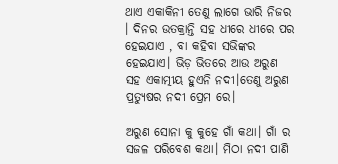ଥାଏ ଏକାକିନୀ ତେଣୁ ଲାଗେ ଭାରି ନିଜର । ଦିନର ଉତକ୍ରାନ୍ତି ସହ ଧୀରେ ଧୀରେ ପର ହେଇଯାଏ , ବା କହିବା ସଭିଙ୍କର ହେଇଯାଏ। ଭିଡ଼ ଭିତରେ ଆଉ ଅରୁଣ ସହ ଏକାତ୍ମୀୟ ହୁଏନି ନଦୀ।ତେଣୁ ଅରୁଣ ପ୍ରତ୍ୟୁଷର ନଦୀ ପ୍ରେମ ରେ।

ଅରୁଣ ସୋନା କୁ କୁହେ ଗାଁ କଥା। ଗାଁ ର ସଜଳ ପରିବେଶ କଥା। ମିଠା ନଦୀ ପାଣି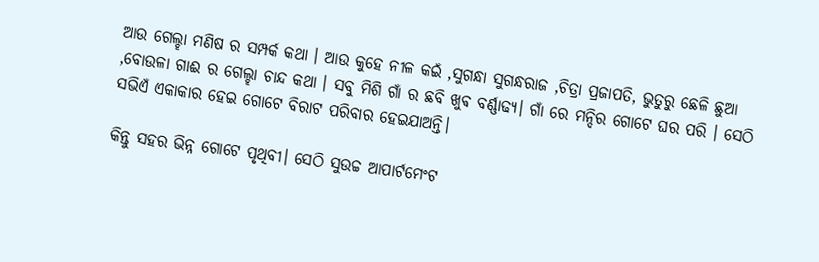ଆଉ ଗେଲ୍ହା ମଣିଷ ର ସମ୍ପର୍କ କଥା । ଆଉ କୁହେ ନୀଳ କଇଁ ,ସୁଗନ୍ଧା ସୁଗନ୍ଧରାଜ ,ଚିତ୍ରା ପ୍ରଜାପତି, ଭୁତୁରୁ ଛେଳି ଛୁଆ ,ବୋଉଳା ଗାଈ ର ଗେଲ୍ହା ଚାନ୍ଦ କଥା । ସବୁ ମିଶି ଗାଁ ର ଛବି ଖୁଵ ବର୍ଣ୍ଣାଢ୍ୟ। ଗାଁ ରେ ମନ୍ଦିର ଗୋଟେ ଘର ପରି । ସେଠି ସଭିଏଁ ଏକାକାର ହେଇ ଗୋଟେ ବିରାଟ ପରିବାର ହେଇଯାଅନ୍ତି।

କିନ୍ତୁ ସହର ଭିନ୍ନ ଗୋଟେ ପୃଥିବୀ। ସେଠି ସୁଉଚ୍ଚ ଆପାର୍ଟମେଂଟ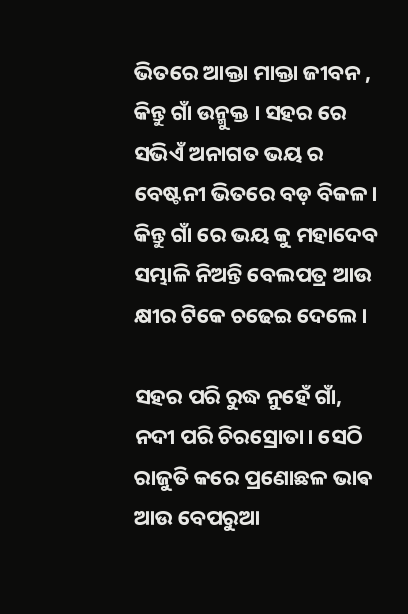ଭିତରେ ଆକ୍ତା ମାକ୍ତା ଜୀବନ , କିନ୍ତୁ ଗାଁ ଉନ୍ମୁକ୍ତ । ସହର ରେ ସଭିଏଁ ଅନାଗତ ଭୟ ର ବେଷ୍ଟନୀ ଭିତରେ ବଡ଼ ବିକଳ। କିନ୍ତୁ ଗାଁ ରେ ଭୟ କୁ ମହାଦେବ ସମ୍ଭାଳି ନିଅନ୍ତି ବେଲପତ୍ର ଆଉ କ୍ଷୀର ଟିକେ ଚଢେଇ ଦେଲେ।

ସହର ପରି ରୁଦ୍ଧ ନୁହେଁ ଗାଁ, ନଦୀ ପରି ଚିରସ୍ରୋତା। ସେଠି ରାଜୁତି କରେ ପ୍ରଣୋଛଳ ଭାଵ ଆଉ ବେପରୁଆ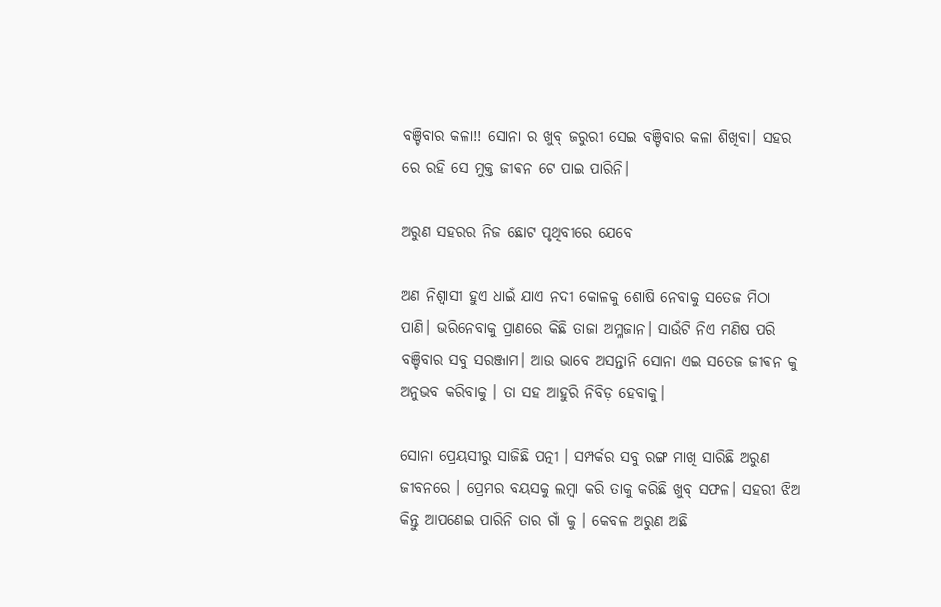ବଞ୍ଚିବାର କଳା!! ସୋନା ର ଖୁବ୍ ଜରୁରୀ ସେଇ ବଞ୍ଚିବାର କଳା ଶିଖିବା। ସହର ରେ ରହି ସେ ମୁକ୍ତ ଜୀଵନ ଟେ ପାଇ ପାରିନି।

ଅରୁଣ ସହରର ନିଜ ଛୋଟ ପୃଥିବୀରେ ଯେବେ

ଅଣ ନିଶ୍ଵାସୀ ହୁଏ ଧାଇଁ ଯାଏ ନଦୀ କୋଳକୁ ଶୋଷି ନେବାକୁ ସତେଜ ମିଠା ପାଣି। ଭରିନେବାକୁ ପ୍ରାଣରେ କିଛି ତାଜା ଅମ୍ଳଜାନ। ସାଉଁଟି ନିଏ ମଣିଷ ପରି ବଞ୍ଚିବାର ସବୁ ସରଞ୍ଜାମ। ଆଉ ଭାବେ ଅସନ୍ତାନି ସୋନା ଏଇ ସତେଜ ଜୀଵନ କୁ ଅନୁଭବ କରିବାକୁ । ତା ସହ ଆହୁରି ନିବିଡ଼ ହେବାକୁ।

ସୋନା ପ୍ରେୟସୀରୁ ସାଜିଛି ପତ୍ନୀ । ସମ୍ପର୍କର ସବୁ ରଙ୍ଗ ମାଖି ସାରିଛି ଅରୁଣ ଜୀବନରେ । ପ୍ରେମର ବୟସକୁ ଲମ୍ବା କରି ତାକୁ କରିଛି ଖୁବ୍ ସଫଳ। ସହରୀ ଝିଅ କିନ୍ତୁ ଆପଣେଇ ପାରିନି ତାର ଗାଁ କୁ । କେବଳ ଅରୁଣ ଅଛି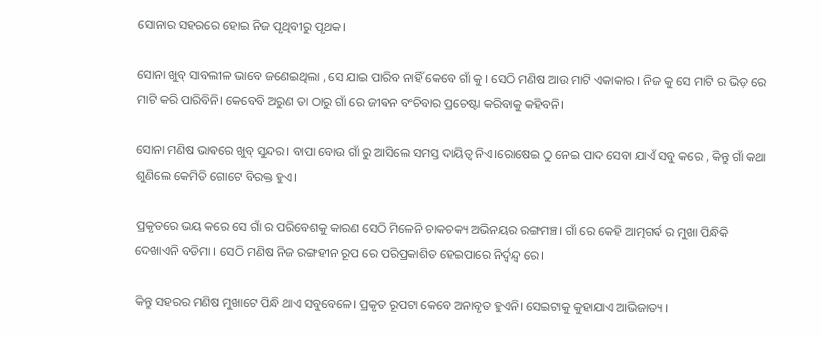ସୋନାର ସହରରେ ହୋଇ ନିଜ ପୃଥିବୀରୁ ପୃଥକ।

ସୋନା ଖୁବ୍ ସାବଲୀଳ ଭାବେ ଜଣେଇଥିଲା , ସେ ଯାଇ ପାରିବ ନାହିଁ କେବେ ଗାଁ କୁ । ସେଠି ମଣିଷ ଆଉ ମାଟି ଏକାକାର । ନିଜ କୁ ସେ ମାଟି ର ଭିଡ଼ ରେ ମାଟି କରି ପାରିବିନି। କେବେବି ଅରୁଣ ତା ଠାରୁ ଗାଁ ରେ ଜୀଵନ ବଂଚିବାର ପ୍ରଚେଷ୍ଟା କରିବାକୁ କହିବନି।

ସୋନା ମଣିଷ ଭାଵରେ ଖୁବ୍ ସୁନ୍ଦର। ବାପା ବୋଉ ଗାଁ ରୁ ଆସିଲେ ସମସ୍ତ ଦାୟିତ୍ୱ ନିଏ।ରୋଷେଇ ଠୁ ନେଇ ପାଦ ସେବା ଯାଏଁ ସବୁ କରେ , କିନ୍ତୁ ଗାଁ କଥା ଶୁଣିଲେ କେମିତି ଗୋଟେ ବିରକ୍ତ ହୁଏ।

ପ୍ରକୃତରେ ଭୟ କରେ ସେ ଗାଁ ର ପରିବେଶକୁ କାରଣ ସେଠି ମିଳେନି ଚାକଚକ୍ୟ ଅଭିନୟର ରଙ୍ଗମଞ୍ଚ। ଗାଁ ରେ କେହି ଆତ୍ମଗର୍ଵ ର ମୁଖା ପିନ୍ଧିକି ଦେଖାଏନି ବଡିମା । ସେଠି ମଣିଷ ନିଜ ରଙ୍ଗହୀନ ରୂପ ରେ ପରିପ୍ରକାଶିତ ହେଇପାରେ ନିର୍ଦ୍ୱନ୍ଦ୍ୱ ରେ।

କିନ୍ତୁ ସହରର ମଣିଷ ମୁଖାଟେ ପିନ୍ଧି ଥାଏ ସବୁବେଳେ। ପ୍ରକୃତ ରୂପଟା କେବେ ଅନାବୃତ ହୁଏନି। ସେଇଟାକୁ କୁହାଯାଏ ଆଭିଜାତ୍ୟ ।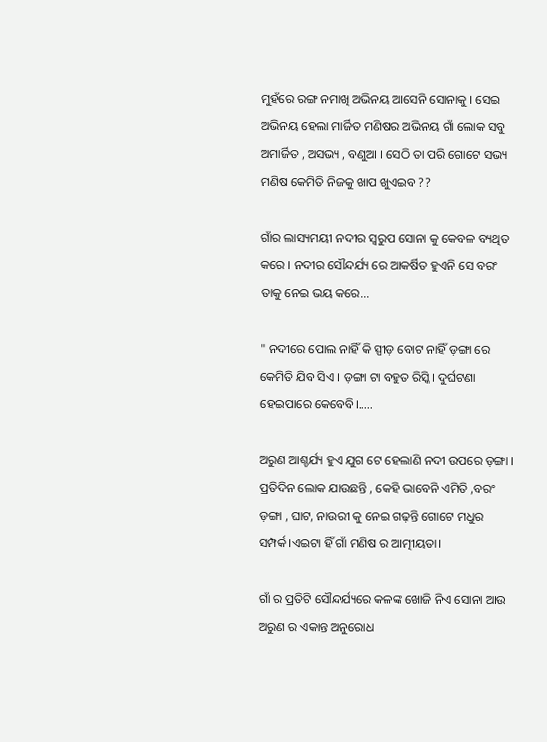ମୁହଁରେ ରଙ୍ଗ ନମାଖି ଅଭିନୟ ଆସେନି ସୋନାକୁ । ସେଇ ଅଭିନୟ ହେଲା ମାର୍ଜିତ ମଣିଷର ଅଭିନୟ ଗାଁ ଲୋକ ସବୁ ଅମାର୍ଜିତ , ଅସଭ୍ୟ , ବଣୁଆ । ସେଠି ତା ପରି ଗୋଟେ ସଭ୍ୟ ମଣିଷ କେମିତି ନିଜକୁ ଖାପ ଖୁଏଇବ ??

ଗାଁର ଲାସ୍ୟମୟୀ ନଦୀର ସ୍ୱରୁପ ସୋନା କୁ କେବଳ ବ୍ୟଥିତ କରେ । ନଦୀର ସୌନ୍ଦର୍ଯ୍ୟ ରେ ଆକର୍ଷିତ ହୁଏନି ସେ ବରଂ ତାକୁ ନେଇ ଭୟ କରେ...

" ନଦୀରେ ପୋଲ ନାହିଁ କି ସ୍ପୀଡ଼ ବୋଟ ନାହିଁ ଡ଼ଙ୍ଗା ରେ କେମିତି ଯିବ ସିଏ । ଡ଼ଙ୍ଗା ଟା ବହୁତ ରିସ୍କି। ଦୁର୍ଘଟଣା ହେଇପାରେ କେବେବି।.....

ଅରୁଣ ଆଶ୍ଚର୍ଯ୍ୟ ହୁଏ ଯୁଗ ଟେ ହେଲାଣି ନଦୀ ଉପରେ ଡ଼ଙ୍ଗା । ପ୍ରତିଦିନ ଲୋକ ଯାଉଛନ୍ତି , କେହି ଭାବେନି ଏମିତି ,ବରଂ ଡ଼ଙ୍ଗା , ଘାଟ, ନାଉରୀ କୁ ନେଇ ଗଢ଼ନ୍ତି ଗୋଟେ ମଧୁର ସମ୍ପର୍କ।ଏଇଟା ହିଁ ଗାଁ ମଣିଷ ର ଆତ୍ମୀୟତା।

ଗାଁ ର ପ୍ରତିଟି ସୌନ୍ଦର୍ଯ୍ୟରେ କଳଙ୍କ ଖୋଜି ନିଏ ସୋନା ଆଉ ଅରୁଣ ର ଏକାନ୍ତ ଅନୁରୋଧ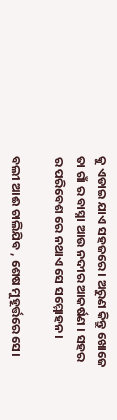କୁ ଏଡାଇ ଯାଏ ସହଜରେ । ଅରୁଣ କିନ୍ତୁ ଖୋଜେ ତା ଗାଁ ର ବାସ୍ନା ଆଉ ନଦୀର ଆକର୍ଷଣ । ସହର ର ପରିବେଶ ରେ ନଥାଏ ସେ ସମ୍ମୋହନ।

ବଲୀ ଆଈ ଚାଲିଯିବ , ଶେଷ ମୁହୂର୍ତ୍ତରେ ସେ।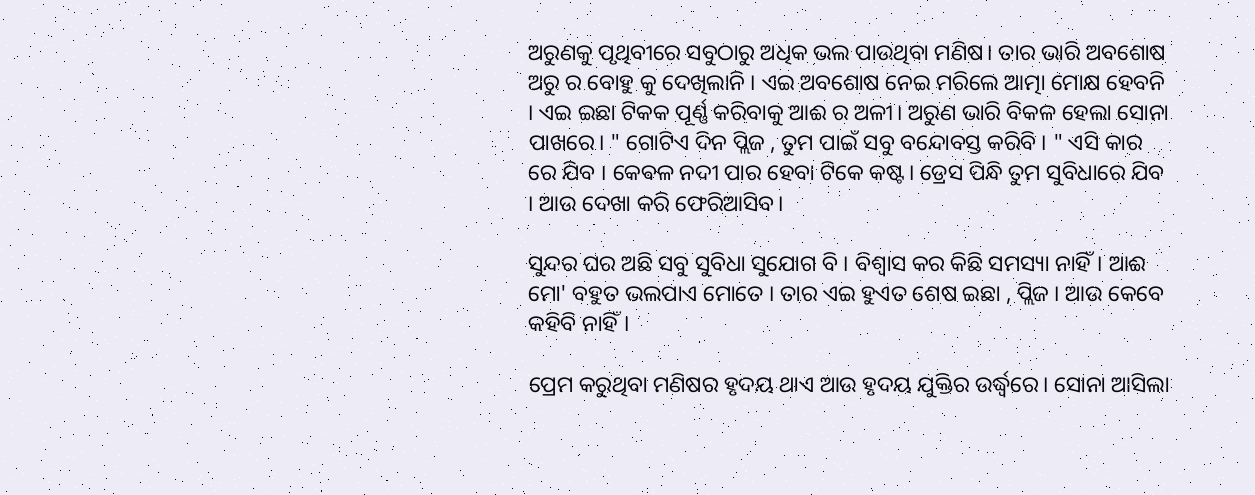ଅରୁଣକୁ ପୃଥିବୀରେ ସବୁଠାରୁ ଅଧିକ ଭଲ ପାଉଥିବା ମଣିଷ। ତାର ଭାରି ଅବଶୋଷ ଅରୁ ର ବୋହୁ କୁ ଦେଖିଲାନି । ଏଇ ଅବଶୋଷ ନେଇ ମରିଲେ ଆତ୍ମା ମୋକ୍ଷ ହେବନି । ଏଇ ଇଛା ଟିକକ ପୂର୍ଣ୍ଣ କରିବାକୁ ଆଈ ର ଅଳୀ। ଅରୁଣ ଭାରି ବିକଳ ହେଲା ସୋନା ପାଖରେ। " ଗୋଟିଏ ଦିନ ପ୍ଲିଜ , ତୁମ ପାଇଁ ସବୁ ବନ୍ଦୋବସ୍ତ କରିବି । " ଏସି କାର ରେ ଯିବ । କେଵଳ ନଦୀ ପାର ହେବା ଟିକେ କଷ୍ଟ। ଡ୍ରେସ ପିନ୍ଧି ତୁମ ସୁବିଧାରେ ଯିବ । ଆଉ ଦେଖା କରି ଫେରିଆସିବ।

ସୁନ୍ଦର ଘର ଅଛି ସବୁ ସୁବିଧା ସୁଯୋଗ ବି । ବିଶ୍ୱାସ କର କିଛି ସମସ୍ୟା ନାହିଁ। ଆଈ ମୋ' ବହୁତ ଭଲପାଏ ମୋତେ । ତାର ଏଇ ହୁଏତ ଶେଷ ଇଛା , ପ୍ଲିଜ । ଆଉ କେବେ କହିବି ନାହିଁ।

ପ୍ରେମ କରୁଥିବା ମଣିଷର ହୃଦୟ ଥାଏ ଆଉ ହୃଦୟ ଯୁକ୍ତିର ଉର୍ଦ୍ଧ୍ବରେ। ସୋନା ଆସିଲା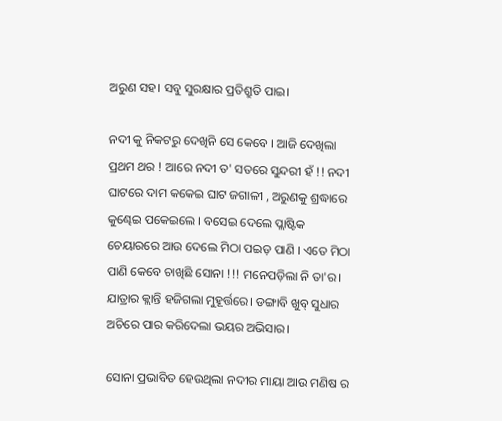ଅରୁଣ ସହ। ସବୁ ସୁରକ୍ଷାର ପ୍ରତିଶ୍ରୁତି ପାଇ।

ନଦୀ କୁ ନିକଟରୁ ଦେଖିନି ସେ କେବେ । ଆଜି ଦେଖିଲା ପ୍ରଥମ ଥର ! ଆରେ ନଦୀ ତ' ସତରେ ସୁନ୍ଦରୀ ହଁ !! ନଦୀ ଘାଟରେ ଦାମ କକେଇ ଘାଟ ଜଗାଳୀ , ଅରୁଣକୁ ଶ୍ରଦ୍ଧାରେ କୁଣ୍ଢେଇ ପକେଇଲେ । ବସେଇ ଦେଲେ ପ୍ଲାଷ୍ଟିକ ଚେୟାରରେ ଆଉ ଦେଲେ ମିଠା ପଇଡ଼ ପାଣି । ଏତେ ମିଠା ପାଣି କେବେ ଚାଖିଛି ସୋନା !!! ମନେପଡ଼ିଲା ନି ତା'ର। ଯାତ୍ରାର କ୍ଲାନ୍ତି ହଜିଗଲା ମୁହୂର୍ତ୍ତରେ। ଡଙ୍ଗାବି ଖୁବ୍ ସୁଧାର ଅଚିରେ ପାର କରିଦେଲା ଭୟର ଅଭିସାର।

ସୋନା ପ୍ରଭାବିତ ହେଉଥିଲା ନଦୀର ମାୟା ଆଉ ମଣିଷ ର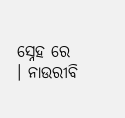ସ୍ନେହ ରେ । ନାଉରୀବି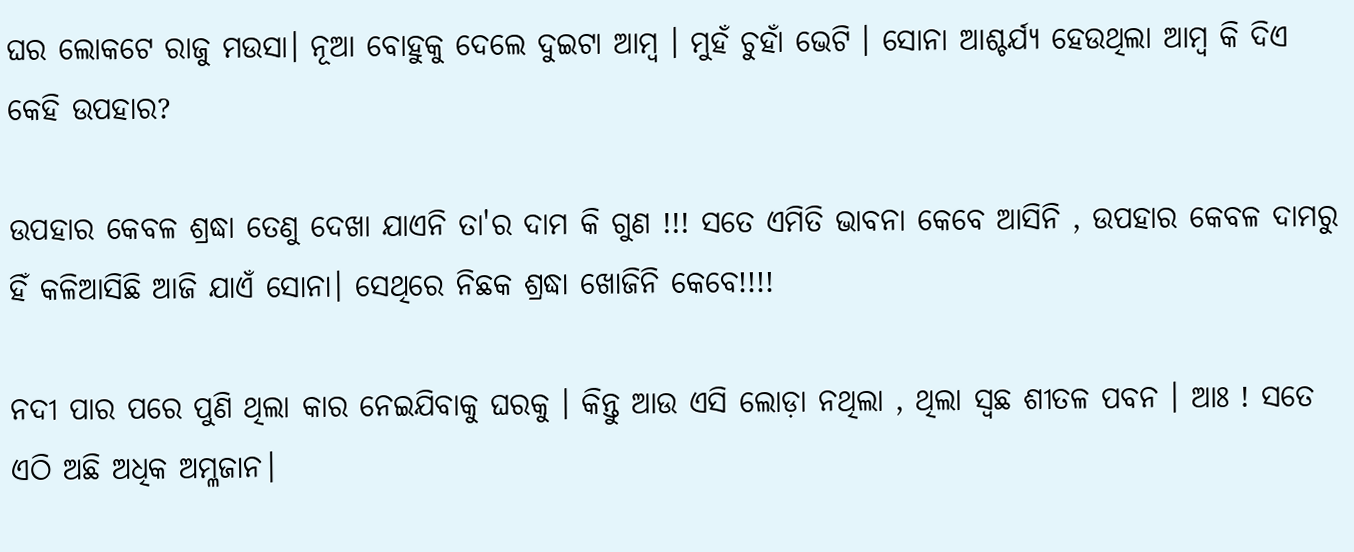ଘର ଲୋକଟେ ରାଜୁ ମଉସା। ନୂଆ ବୋହୁକୁ ଦେଲେ ଦୁଇଟା ଆମ୍ବ । ମୁହଁ ଚୁହାଁ ଭେଟି । ସୋନା ଆଶ୍ଚର୍ଯ୍ୟ ହେଉଥିଲା ଆମ୍ବ କି ଦିଏ କେହି ଉପହାର?

ଉପହାର କେବଳ ଶ୍ରଦ୍ଧା ତେଣୁ ଦେଖା ଯାଏନି ତା'ର ଦାମ କି ଗୁଣ !!! ସତେ ଏମିତି ଭାବନା କେବେ ଆସିନି , ଉପହାର କେବଳ ଦାମରୁ ହିଁ କଳିଆସିଛି ଆଜି ଯାଏଁ ସୋନା। ସେଥିରେ ନିଛକ ଶ୍ରଦ୍ଧା ଖୋଜିନି କେବେ!!!!

ନଦୀ ପାର ପରେ ପୁଣି ଥିଲା କାର ନେଇଯିବାକୁ ଘରକୁ । କିନ୍ତୁ ଆଉ ଏସି ଲୋଡ଼ା ନଥିଲା , ଥିଲା ସ୍ଵଛ ଶୀତଳ ପବନ । ଆଃ ! ସତେ ଏଠି ଅଛି ଅଧିକ ଅମ୍ଳଜାନ।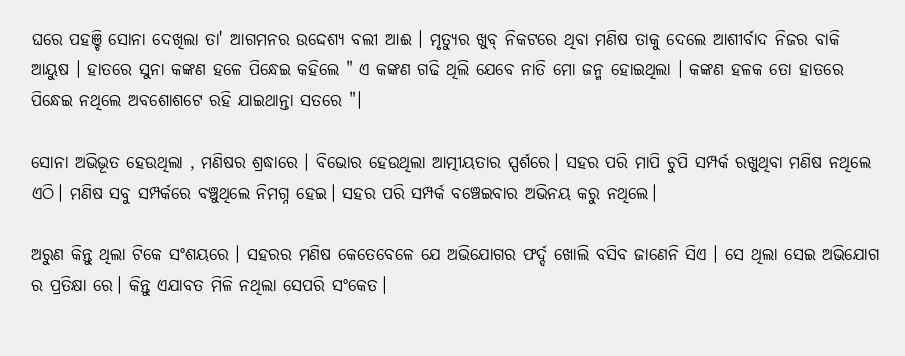ଘରେ ପହଞ୍ଚି ସୋନା ଦେଖିଲା ତା' ଆଗମନର ଉଦ୍ଦେଶ୍ୟ ବଲୀ ଆଈ । ମୃତ୍ୟୁର ଖୁବ୍ ନିକଟରେ ଥିବା ମଣିଷ ତାକୁ ଦେଲେ ଆଶୀର୍ବାଦ ନିଜର ବାକି ଆୟୁଷ । ହାତରେ ସୁନା କଙ୍କଣ ହଳେ ପିନ୍ଧେଇ କହିଲେ " ଏ କଙ୍କଣ ଗଢି ଥିଲି ଯେବେ ନାତି ମୋ ଜନ୍ମ ହୋଇଥିଲା । କଙ୍କଣ ହଳକ ତୋ ହାତରେ ପିନ୍ଧେଇ ନଥିଲେ ଅବଶୋଶଟେ ରହି ଯାଇଥାନ୍ତା ସତରେ "।

ସୋନା ଅଭିଭୂତ ହେଉଥିଲା , ମଣିଷର ଶ୍ରଦ୍ଧାରେ । ବିଭୋର ହେଉଥିଲା ଆତ୍ମୀୟତାର ସ୍ପର୍ଶରେ। ସହର ପରି ମାପି ଚୁପି ସମ୍ପର୍କ ରଖୁଥିବା ମଣିଷ ନଥିଲେ ଏଠି। ମଣିଷ ସବୁ ସମ୍ପର୍କରେ ବଞ୍ଚୁଥିଲେ ନିମଗ୍ନ ହେଇ। ସହର ପରି ସମ୍ପର୍କ ବଞ୍ଚେଇବାର ଅଭିନୟ କରୁ ନଥିଲେ।

ଅରୁଣ କିନ୍ତୁ ଥିଲା ଟିକେ ସଂଶୟରେ । ସହରର ମଣିଷ କେତେବେଳେ ଯେ ଅଭିଯୋଗର ଫର୍ଦ୍ଦ ଖୋଲି ବସିବ ଜାଣେନି ସିଏ । ସେ ଥିଲା ସେଇ ଅଭିଯୋଗ ର ପ୍ରତିକ୍ଷା ରେ। କିନ୍ତୁ ଏଯାବତ ମିଳି ନଥିଲା ସେପରି ସଂକେତ।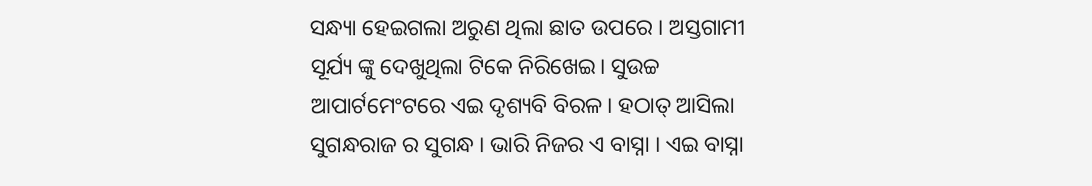ସନ୍ଧ୍ୟା ହେଇଗଲା ଅରୁଣ ଥିଲା ଛାତ ଉପରେ । ଅସ୍ତଗାମୀ ସୂର୍ଯ୍ୟ ଙ୍କୁ ଦେଖୁଥିଲା ଟିକେ ନିରିଖେଇ। ସୁଉଚ୍ଚ ଆପାର୍ଟମେଂଟରେ ଏଇ ଦୃଶ୍ୟବି ବିରଳ। ହଠାତ୍ ଆସିଲା ସୁଗନ୍ଧରାଜ ର ସୁଗନ୍ଧ । ଭାରି ନିଜର ଏ ବାସ୍ନା । ଏଇ ବାସ୍ନା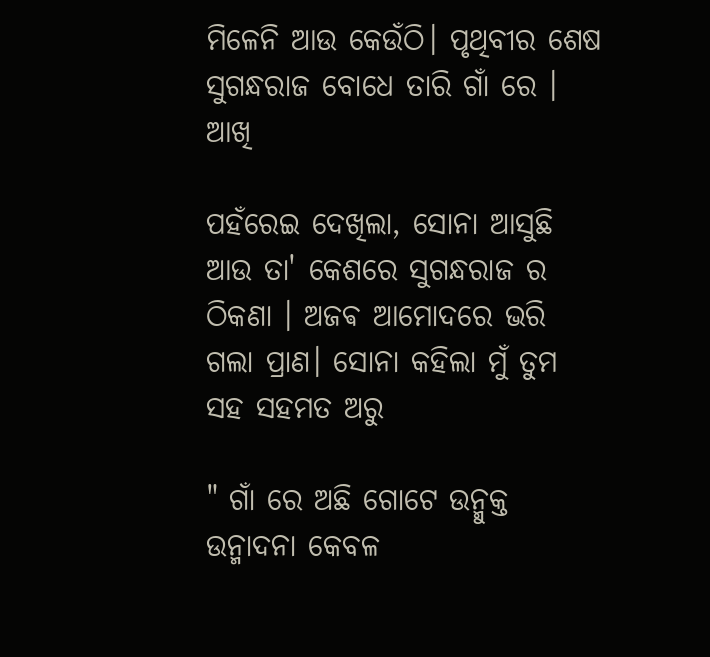ମିଳେନି ଆଉ କେଉଁଠି। ପୃଥିବୀର ଶେଷ ସୁଗନ୍ଧରାଜ ବୋଧେ ତାରି ଗାଁ ରେ । ଆଖି

ପହଁରେଇ ଦେଖିଲା, ସୋନା ଆସୁଛି ଆଉ ତା' କେଶରେ ସୁଗନ୍ଧରାଜ ର ଠିକଣା । ଅଜଵ ଆମୋଦରେ ଭରି ଗଲା ପ୍ରାଣ। ସୋନା କହିଲା ମୁଁ ତୁମ ସହ ସହମତ ଅରୁ

" ଗାଁ ରେ ଅଛି ଗୋଟେ ଉନ୍ମୁକ୍ତ ଉନ୍ମାଦନା କେବଳ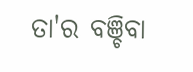ତା'ର ବଞ୍ଚିବା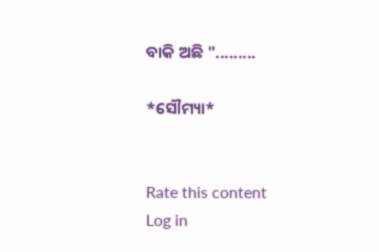ବାକି ଅଛି ".........

*ସୌମ୍ୟା*


Rate this content
Log in